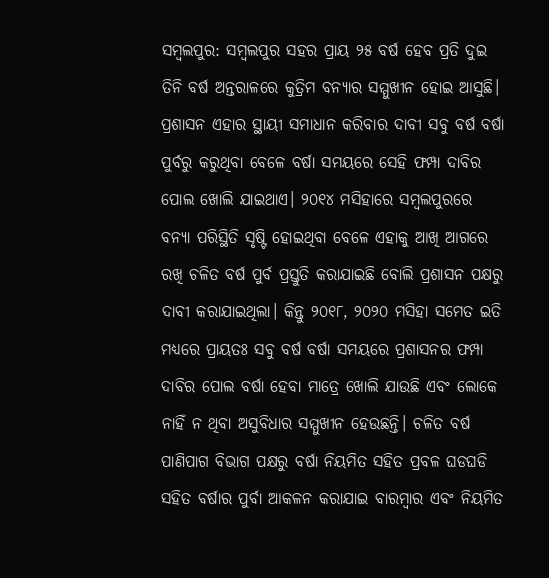ସମ୍ବଲପୁର: ସମ୍ବଲପୁର ସହର ପ୍ରାୟ ୨୫ ବର୍ଷ ହେବ ପ୍ରତି ଦୁଇ ତିନି ବର୍ଷ ଅନ୍ତରାଳରେ କୁତ୍ରିମ ବନ୍ୟାର ସମ୍ମୁଖୀନ ହୋଇ ଆସୁଛି। ପ୍ରଶାସନ ଏହାର ସ୍ଥାୟୀ ସମାଧାନ କରିବାର ଦାବୀ ସବୁ ବର୍ଷ ବର୍ଷା ପୁର୍ବରୁ କରୁଥିବା ବେଳେ ବର୍ଷା ସମୟରେ ସେହି ଫମ୍ପା ଦାବିର ପୋଲ ଖୋଲି ଯାଇଥାଏ। ୨୦୧୪ ମସିହାରେ ସମ୍ବଲପୁରରେ ବନ୍ୟା ପରିସ୍ଥିତି ସୃଷ୍ଟି ହୋଇଥିବା ବେଳେ ଏହାକୁ ଆଖି ଆଗରେ ରଖି ଚଳିତ ବର୍ଷ ପୁର୍ବ ପ୍ରସ୍ତୁତି କରାଯାଇଛି ବୋଲି ପ୍ରଶାସନ ପକ୍ଷରୁ ଦାବୀ କରାଯାଇଥିଲା। କିନ୍ତୁ ୨୦୧୮, ୨୦୨୦ ମସିହା ସମେତ ଇତି ମଧ୍ୟରେ ପ୍ରାୟତଃ ସବୁ ବର୍ଷ ବର୍ଷା ସମୟରେ ପ୍ରଶାସନର ଫମ୍ପା ଦାବିର ପୋଲ ବର୍ଷା ହେବା ମାତ୍ରେ ଖୋଲି ଯାଉଛି ଏବଂ ଲୋକେ ନାହିଁ ନ ଥିବା ଅସୁବିଧାର ସମ୍ମୁଖୀନ ହେଉଛନ୍ତି। ଚଳିତ ବର୍ଷ ପାଣିପାଗ ବିଭାଗ ପକ୍ଷରୁ ବର୍ଷା ନିୟମିତ ସହିତ ପ୍ରବଳ ଘଡଘଡି ସହିତ ବର୍ଷାର ପୁର୍ବା ଆକଳନ କରାଯାଇ ବାରମ୍ବାର ଏବଂ ନିୟମିତ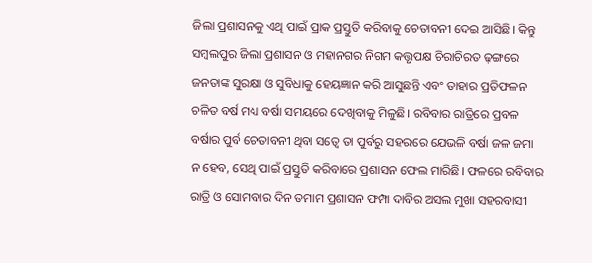ଜିଲା ପ୍ରଶାସନକୁ ଏଥି ପାଇଁ ପ୍ରାକ ପ୍ରସ୍ତୁତି କରିବାକୁ ଚେତାବନୀ ଦେଇ ଆସିଛି। କିନ୍ତୁ ସମ୍ବଲପୁର ଜିଲା ପ୍ରଶାସନ ଓ ମହାନଗର ନିଗମ କତ୍ତୃପକ୍ଷ ଚିରାଚିରତ ଢ଼ଙ୍ଗରେ ଜନତାଙ୍କ ସୁରକ୍ଷା ଓ ସୁବିଧାକୁ ହେୟଜ୍ଞାନ କରି ଆସୁଛନ୍ତି ଏବଂ ତାହାର ପ୍ରତିଫଳନ ଚଳିତ ବର୍ଷ ମଧ୍ୟ ବର୍ଷା ସମୟରେ ଦେଖିବାକୁ ମିଳୁଛି। ରବିବାର ରାତ୍ରିରେ ପ୍ରବଳ ବର୍ଷାର ପୁର୍ବ ଚେତାବନୀ ଥିବା ସତ୍ୱେ ତା ପୁର୍ବରୁ ସହରରେ ଯେଭଳି ବର୍ଷା ଜଳ ଜମା ନ ହେବ, ସେଥି ପାଇଁ ପ୍ରସ୍ତୁତି କରିବାରେ ପ୍ରଶାସନ ଫେଲ ମାରିଛି। ଫଳରେ ରବିବାର ରାତ୍ରି ଓ ସୋମବାର ଦିନ ତମାମ ପ୍ରଶାସନ ଫମ୍ପା ଦାବିର ଅସଲ ମୁଖା ସହରବାସୀ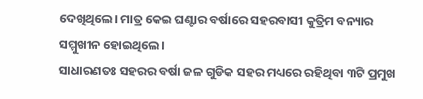ଦେଖିଥିଲେ। ମାତ୍ର କେଇ ଘଣ୍ଟାର ବର୍ଷାରେ ସହରବାସୀ କୁତ୍ରିମ ବନ୍ୟାର ସମ୍ମୁଖୀନ ହୋଇଥିଲେ।
ସାଧାରଣତଃ ସହରର ବର୍ଷା ଜଳ ଗୁଡିକ ସହର ମଧ୍ୟରେ ରହିଥିବା ୩ଟି ପ୍ରମୁଖ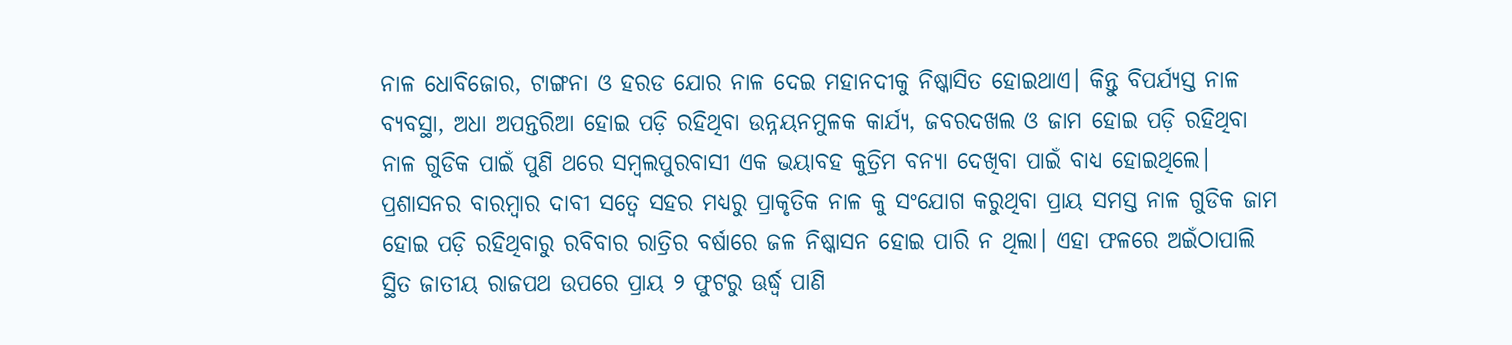ନାଳ ଧୋବିଜୋର, ଟାଙ୍ଗନା ଓ ହରଡ ଯୋର ନାଳ ଦେଇ ମହାନଦୀକୁ ନିଷ୍କାସିତ ହୋଇଥାଏ। କିନ୍ତୁ ବିପର୍ଯ୍ୟସ୍ତ ନାଳ ବ୍ୟବସ୍ଥା, ଅଧା ଅପନ୍ତରିଆ ହୋଇ ପଡ଼ି ରହିଥିବା ଉନ୍ନୟନମୁଳକ କାର୍ଯ୍ୟ, ଜବରଦଖଲ ଓ ଜାମ ହୋଇ ପଡ଼ି ରହିଥିବା ନାଳ ଗୁଡିକ ପାଇଁ ପୁଣି ଥରେ ସମ୍ବଲପୁରବାସୀ ଏକ ଭୟାବହ କୁତ୍ରିମ ବନ୍ୟା ଦେଖିବା ପାଇଁ ବାଧ୍ୟ ହୋଇଥିଲେ। ପ୍ରଶାସନର ବାରମ୍ବାର ଦାବୀ ସତ୍ୱେ ସହର ମଧ୍ୟରୁ ପ୍ରାକୃତିକ ନାଳ କୁ ସଂଯୋଗ କରୁଥିବା ପ୍ରାୟ ସମସ୍ତ ନାଳ ଗୁଡିକ ଜାମ ହୋଇ ପଡ଼ି ରହିଥିବାରୁ ରବିବାର ରାତ୍ରିର ବର୍ଷାରେ ଜଳ ନିଷ୍କାସନ ହୋଇ ପାରି ନ ଥିଲା। ଏହା ଫଳରେ ଅଇଁଠାପାଲି ସ୍ଥିତ ଜାତୀୟ ରାଜପଥ ଉପରେ ପ୍ରାୟ ୨ ଫୁଟରୁ ଊର୍ଦ୍ଧ୍ବ ପାଣି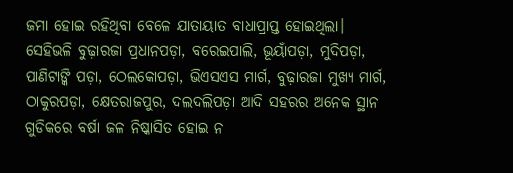ଜମା ହୋଇ ରହିଥିବା ବେଳେ ଯାତାୟାତ ବାଧାପ୍ରାପ୍ତ ହୋଇଥିଲା। ସେହିଭଳି ବୁଢ଼ାରଜା ପ୍ରଧାନପଡ଼ା, ବରେଇପାଲି, ଭୂୟାଁପଡ଼ା, ମୁଦିପଡ଼ା, ପାଣିଟାଙ୍କି ପଡ଼ା, ଠେଲକୋପଡ଼ା, ଭିଏସଏସ ମାର୍ଗ, ବୁଢ଼ାରଜା ମୁଖ୍ୟ ମାର୍ଗ, ଠାକୁରପଡ଼ା, କ୍ଷେତରାଜପୁର, ଦଲଦଲିପଡ଼ା ଆଦି ସହରର ଅନେକ ସ୍ଥାନ ଗୁଡିକରେ ବର୍ଷା ଜଳ ନିଷ୍କାସିତ ହୋଇ ନ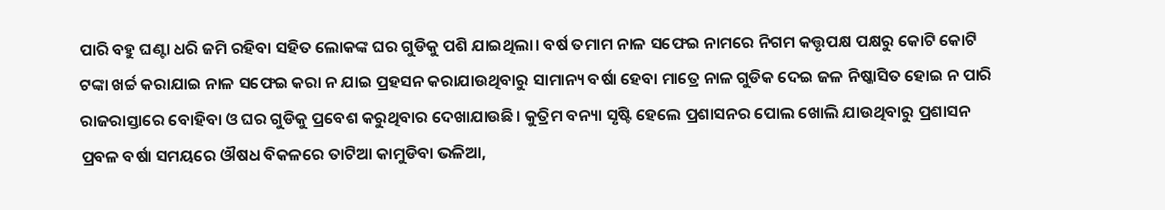ପାରି ବହୁ ଘଣ୍ଟା ଧରି ଜମି ରହିବା ସହିତ ଲୋକଙ୍କ ଘର ଗୁଡିକୁ ପଶି ଯାଇଥିଲା। ବର୍ଷ ତମାମ ନାଳ ସଫେଇ ନାମରେ ନିଗମ କତ୍ତୃପକ୍ଷ ପକ୍ଷରୁ କୋଟି କୋଟି ଟଙ୍କା ଖର୍ଚ୍ଚ କରାଯାଇ ନାଳ ସଫେଇ କରା ନ ଯାଇ ପ୍ରହସନ କରାଯାଉଥିବାରୁ ସାମାନ୍ୟ ବର୍ଷା ହେବା ମାତ୍ରେ ନାଳ ଗୁଡିକ ଦେଇ ଜଳ ନିଷ୍କାସିତ ହୋଇ ନ ପାରି ରାଜରାସ୍ତାରେ ବୋହିବା ଓ ଘର ଗୁଡିକୁ ପ୍ରବେଶ କରୁଥିବାର ଦେଖାଯାଉଛି। କୁତ୍ରିମ ବନ୍ୟା ସୃଷ୍ଟି ହେଲେ ପ୍ରଶାସନର ପୋଲ ଖୋଲି ଯାଉଥିବାରୁ ପ୍ରଶାସନ ପ୍ରବଳ ବର୍ଷା ସମୟରେ ଔଷଧ ବିକଳରେ ତାଟିଆ କାମୁଡିବା ଭଳିଆ,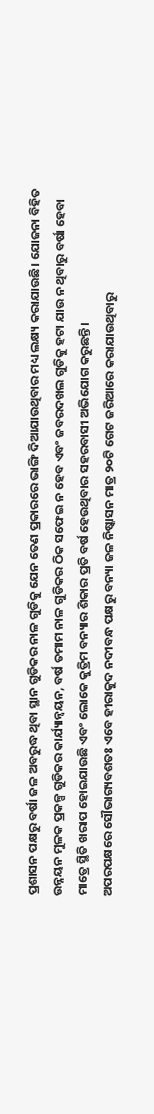ପ୍ରଶାସନ ପକ୍ଷରୁ ବର୍ଷା ଜଳ ଅବରୁଦ୍ଧ ଥିବା ସ୍ଥାନ ଗୁଡିକର ନାଳ ଗୁଡିକୁ ଯେନ ତେଣ ପ୍ରକାରରେ ଭାଙ୍ଗି ଦିଆଯାଉଥିବାର ମଧ୍ୟ ଲକ୍ଷ୍ୟ କରାଯାଉଛି। ଯୋଜନା ବିହିତ ଉନ୍ନୟନ ମୁଳକ ପ୍ରକଳ୍ପ ଗୁଡିକର କାର୍ଯ୍ୟାନ୍ୱୟନ, ବର୍ଷ ତମାମ ନାଳ ଗୁଡିକର ଠିକ ସଫେଇ ନ ହେବ ଏବଂ ଜବରଦଖଲ ଗୁଡିକୁ ହଟା ଯାଉ ନ ଥିବାରୁ ବର୍ଷା ହେବା ମାତ୍ରେ ସ୍ଥିତି ଖରାପ ହୋଇଯାଉଛି ଏବଂ ଲୋକେ କୁତ୍ରିମ ବନ୍ୟାର ଶିକାର ପ୍ରତି ବର୍ଷ ହେଉଥିବାର ସହରବାସୀ ଅଭିଯୋଗ କରୁଛନ୍ତି।
ଅପରପକ୍ଷରେ ସୌଭାଗ୍ୟବଶତଃ ଏବେ ହୀରାକୁଦ ନଦୀବନ୍ଧ ପକ୍ଷରୁ ବନ୍ୟା ଜଳ ନିଷ୍କାସନ ମାତ୍ର ୨୦ଟି ଗେଟ ଜରିଆରେ କରାଯାଉଥିବାରୁ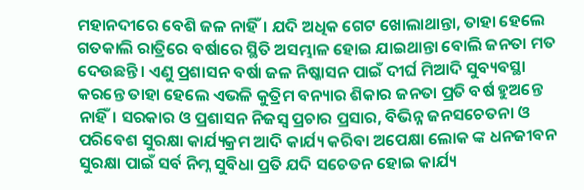ମହାନଦୀରେ ବେଶି ଜଳ ନାହିଁ। ଯଦି ଅଧିକ ଗେଟ ଖୋଲାଥାନ୍ତା, ତାହା ହେଲେ ଗତକାଲି ରାତ୍ରିରେ ବର୍ଷାରେ ସ୍ଥିତି ଅସମ୍ଭାଳ ହୋଇ ଯାଇଥାନ୍ତା ବୋଲି ଜନତା ମତ ଦେଉଛନ୍ତି। ଏଣୁ ପ୍ରଶାସନ ବର୍ଷା ଜଳ ନିଷ୍କାସନ ପାଇଁ ଦୀର୍ଘ ମିଆଦି ସୁବ୍ୟବସ୍ଥା କରନ୍ତେ ତାହା ହେଲେ ଏଭଳି କୁତ୍ରିମ ବନ୍ୟାର ଶିକାର ଜନତା ପ୍ରତି ବର୍ଷ ହୁଅନ୍ତେ ନାହିଁ। ସରକାର ଓ ପ୍ରଶାସନ ନିଜସ୍ୱ ପ୍ରଚାର ପ୍ରସାର, ବିଭିନ୍ନ ଜନସଚେତନା ଓ ପରିବେଶ ସୁରକ୍ଷା କାର୍ଯ୍ୟକ୍ରମ ଆଦି କାର୍ଯ୍ୟ କରିବା ଅପେକ୍ଷା ଲୋକ ଙ୍କ ଧନଜୀବନ ସୁରକ୍ଷା ପାଇଁ ସର୍ବ ନିମ୍ନ ସୁବିଧା ପ୍ରତି ଯଦି ସଚେତନ ହୋଇ କାର୍ଯ୍ୟ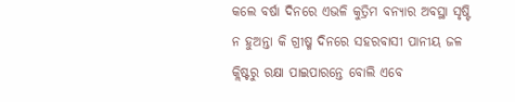କଲେ ବର୍ଷା ଦିନରେ ଏଭଳି କୁତ୍ରିମ ବନ୍ୟାର ଅବସ୍ଥା ସୃଷ୍ଟି ନ ହୁଅନ୍ତା କି ଗ୍ରୀଷ୍ମ ଦିନରେ ସହରବାସୀ ପାନୀୟ ଜଳ କ୍ଲିଷ୍ଟରୁ ରକ୍ଷା ପାଇପାରନ୍ତେ ବୋଲି ଏବେ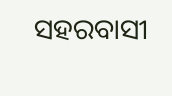ସହରବାସୀ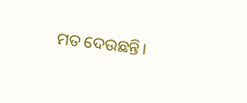ମତ ଦେଉଛନ୍ତି।